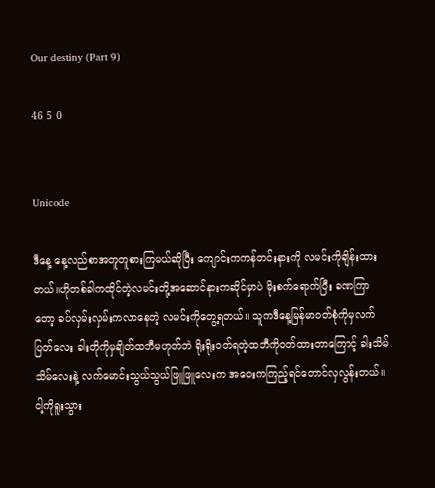Our destiny (Part 9)

46 5 0


Unicode

ဒီနေ့ နေ့လည်စာအတူတူစားကြမယ်ဆိုပြီး ကျောင်းကကန်တင်းနားကို လမင်းကိုချိန်းထားတယ်။ဟိုတစ်ခါကထိုင်တဲ့လမင်းတို့အဆောင်နားကဆိုင်မှာပဲ မိုးစက်ရောက်ပြီး ခဏကြာတော့ ခပ်လှမ်းလှမ်းကလာနေတဲ့ လမင်းကိုတွေ့ရတယ်။ သူကဒီနေ့မြန်မာဝတ်စုံကိုမှလက်ပြတ်လေး ခါးတိုကိုမှချိတ်ထဘီမဟုတ်ဘဲ ရိုးရိုးဝတ်ရတဲ့ထဘီကိုဝတ်ထားတာကြောင့် ခါးသိမ်သိမ်လေးနဲ့ လက်မောင်းသွယ်သွယ်ဖြူဖြူလေးက အဝေးကကြည့်ရင်တောင်လှလွန်းတယ်။ ငါ့ကိုရူးသွား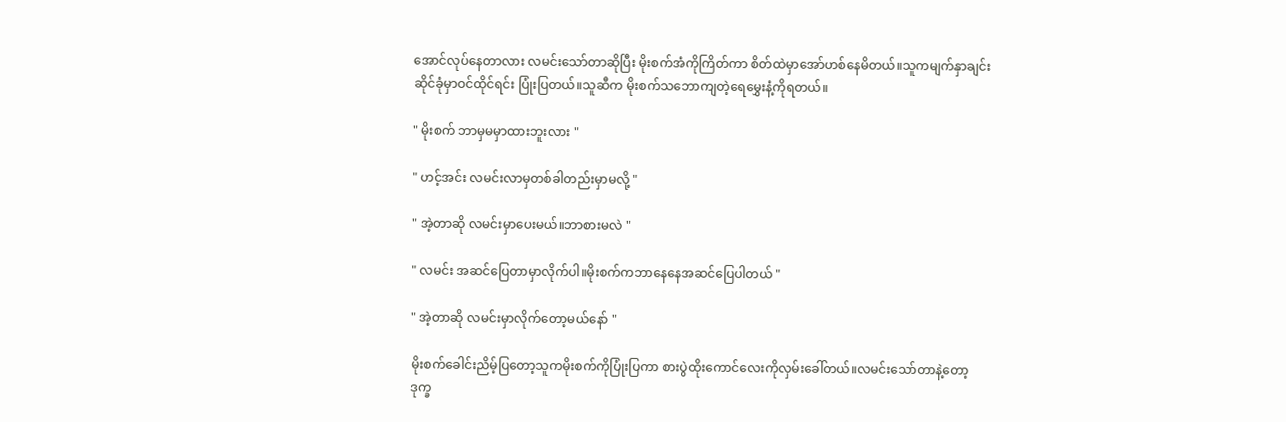အောင်လုပ်နေတာလား လမင်းသော်တာဆိုပြီး မိုးစက်အံကိုကြိတ်ကာ စိတ်ထဲမှာအော်ဟစ်နေမိတယ်။သူကမျက်နှာချင်းဆိုင်ခုံမှာဝင်ထိုင်ရင်း ပြုံးပြတယ်။သူဆီက မိုးစက်သဘောကျတဲ့ရေမွှေးနံ့ကိုရတယ်။

" မိုးစက် ဘာမှမမှာထားဘူးလား "

" ဟင့်အင်း လမင်းလာမှတစ်ခါတည်းမှာမလို့ "

" အဲ့တာဆို လမင်းမှာပေးမယ်။ဘာစားမလဲ "

" လမင်း အဆင်ပြေတာမှာလိုက်ပါ။မိုးစက်ကဘာနေနေအဆင်ပြေပါတယ် "

" အဲ့တာဆို လမင်းမှာလိုက်တော့မယ်နော် "

မိုးစက်ခေါင်းညိမ့်ပြတော့သူကမိုးစက်ကိုပြုံးပြကာ စားပွဲထိုးကောင်လေးကိုလှမ်းခေါ်တယ်။လမင်းသော်တာနဲ့တော့ဒုက္ခ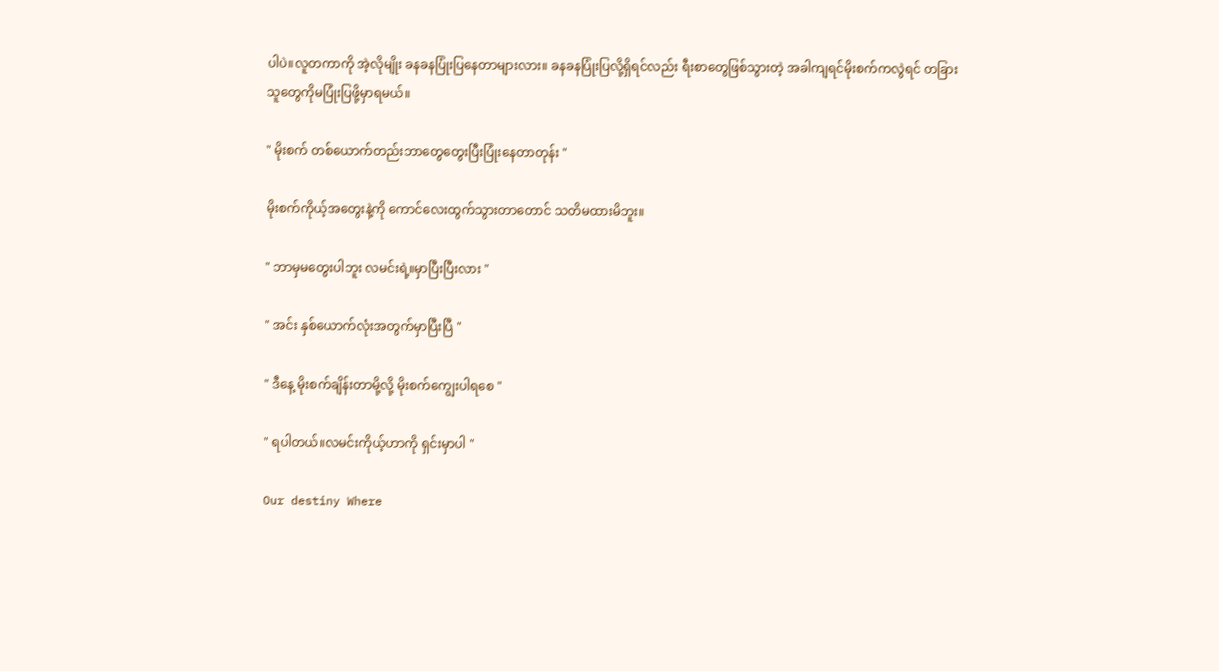ပါပဲ။လူတကာကို အဲ့လိုမျိုး ခနခနပြုံးပြနေတာများလား။ ခနခနပြုံးပြလို့ရှိရင်လည်း ရီးစာတွေဖြစ်သွားတဲ့ အခါကျရင်မိုးစက်ကလွဲရင် တခြားသူတွေကိုမပြုံးပြဖို့မှာရမယ်။

" မိုးစက် တစ်ယောက်တည်းဘာတွေတွေးပြီးပြုံးနေတာတုန်း "

မိုးစက်ကိုယ့်အတွေးနဲ့ကို ကောင်လေးထွက်သွားတာတောင် သတိမထားမိဘူး။

" ဘာမှမတွေးပါဘူး လမင်းရဲ့။မှာပြီးပြီးလား "

" အင်း နှစ်ယောက်လုံးအတွက်မှာပြီးပြီ "

" ဒီနေ့ မိုးစက်ချိန်းတာမို့လို့ မိုးစက်ကျွေးပါရစေ "

" ရပါတယ်။လမင်းကိုယ့်ဟာကို ရှင်းမှာပါ "

Our destiny Where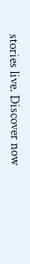stories live. Discover now